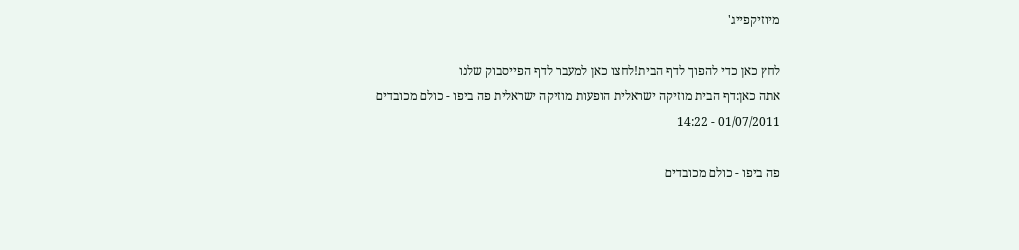מיוזיקפייג'

לחץ כאן כדי להפוך לדף הבית!לחצו כאן למעבר לדף הפייסבוק שלנו
אתה כאן:דף הבית מוזיקה ישראלית הופעות מוזיקה ישראלית פה ביפו - כולם מכובדים
01/07/2011 - 14:22

פה ביפו - כולם מכובדים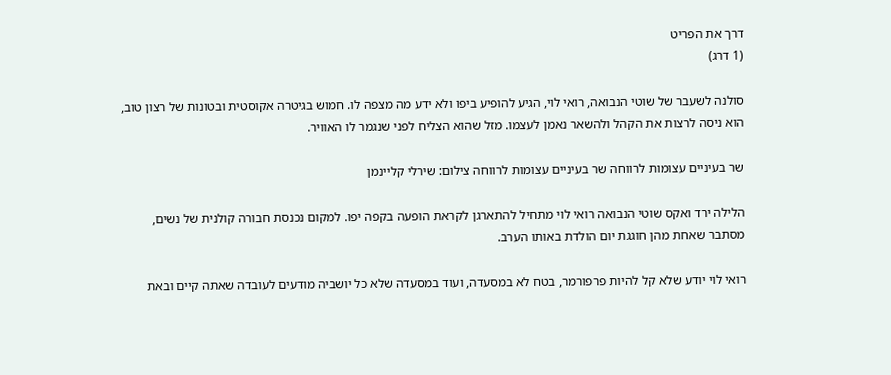דרך את הפריט
(1 דרג)

סולנה לשעבר של שוטי הנבואה, רואי לוי, הגיע להופיע ביפו ולא ידע מה מצפה לו. חמוש בגיטרה אקוסטית ובטונות של רצון טוב, הוא ניסה לרצות את הקהל ולהשאר נאמן לעצמו. מזל שהוא הצליח לפני שנגמר לו האוויר.

שר בעיניים עצומות לרווחה שר בעיניים עצומות לרווחה צילום: שירלי קליינמן

הלילה ירד ואקס שוטי הנבואה רואי לוי מתחיל להתארגן לקראת הופעה בקפה יפו. למקום נכנסת חבורה קולנית של נשים, מסתבר שאחת מהן חוגגת יום הולדת באותו הערב.

רואי לוי יודע שלא קל להיות פרפורמר, בטח לא במסעדה, ועוד במסעדה שלא כל יושביה מודעים לעובדה שאתה קיים ובאת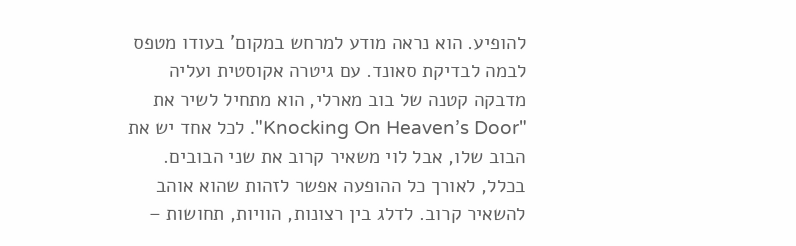להופיע. הוא נראה מודע למרחש במקום' בעודו מטפס לבמה לבדיקת סאונד. עם גיטרה אקוסטית ועליה מדבקה קטנה של בוב מארלי, הוא מתחיל לשיר את "Knocking On Heaven’s Door". לכל אחד יש את הבוב שלו, אבל לוי משאיר קרוב את שני הבובים. בכלל, לאורך כל ההופעה אפשר לזהות שהוא אוהב להשאיר קרוב. לדלג בין רצונות, הוויות, תחושות –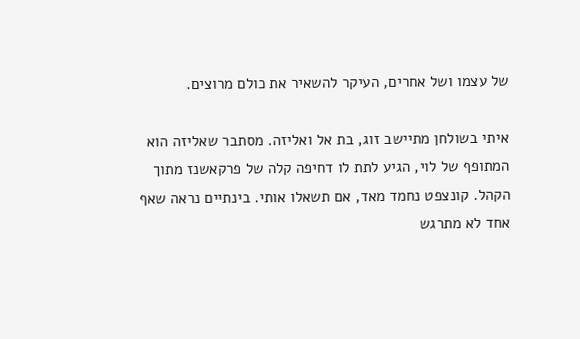של עצמו ושל אחרים, העיקר להשאיר את כולם מרוצים.

איתי בשולחן מתיישב זוג, בת אל ואליזה. מסתבר שאליזה הוא המתופף של לוי, הגיע לתת לו דחיפה קלה של פרקאשנז מתוך הקהל. קונצפט נחמד מאד, אם תשאלו אותי. בינתיים נראה שאף אחד לא מתרגש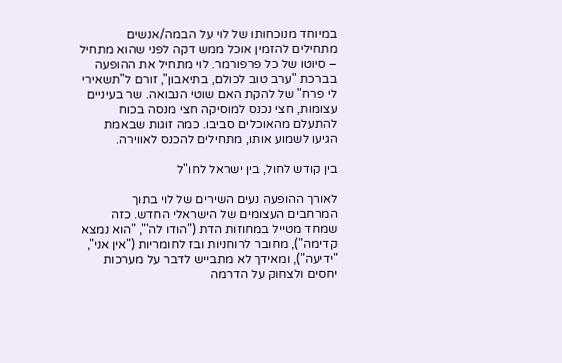במיוחד מנוכחותו של לוי על הבמה/אנשים מתחילים להזמין אוכל ממש דקה לפני שהוא מתחיל – סיוטו של כל פרפורמר. לוי מתחיל את ההופעה בברכת "ערב טוב לכולם, בתיאבון", זורם ל"תשאירי לי פרח" של להקת האם שוטי הנבואה. שר בעיניים עצומות, חצי נכנס למוסיקה חצי מנסה בכוח להתעלם מהאוכלים סביבו. כמה זוגות שבאמת הגיעו לשמוע אותו, מתחילים להכנס לאווירה.

בין קודש לחול, בין ישראל לחו"ל

לאורך ההופעה נעים השירים של לוי בתוך המרחבים העצומים של הישראלי החדש. כזה שמחד מטייל במחוזות הדת ("הודו לה'", "הוא נמצא קדימה"), מחובר לרוחניות ובז לחומריות ("אין אני", "ידיעה"), ומאידך לא מתבייש לדבר על מערכות יחסים ולצחוק על הדרמה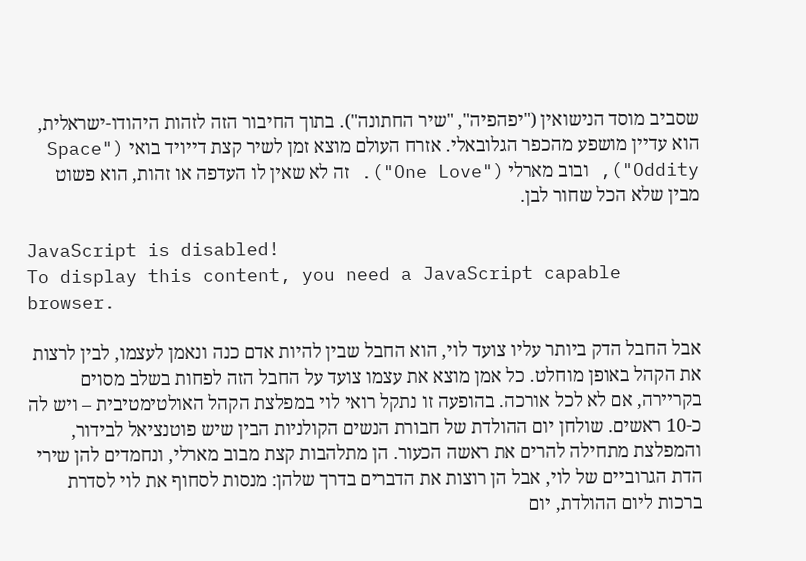שסביב מוסד הנישואין ("יפהפיה", "שיר החתונה"). בתוך החיבור הזה לזהות היהודו-ישראלית, הוא עדיין מושפע מהכפר הגלובאלי. אזרח העולם מוצא זמן לשיר קצת דייויד בואי ("Space Oddity"), ובוב מארלי ("One Love"). זה לא שאין לו העדפה או זהות, הוא פשוט מבין שלא הכל שחור לבן.

JavaScript is disabled!
To display this content, you need a JavaScript capable browser.

אבל החבל הדק ביותר עליו צועד לוי, הוא החבל שבין להיות אדם כנה ונאמן לעצמו, לבין לרצות את הקהל באופן מוחלט. כל אמן מוצא את עצמו צועד על החבל הזה לפחות בשלב מסוים בקריירה, אם לא לכל אורכה. בהופעה זו נתקל רואי לוי במפלצת הקהל האולטימטיבית – ויש לה כ-10 ראשים. שולחן יום ההולדת של חבורת הנשים הקולניות הבין שיש פוטנציאל לבידור, והמפלצת מתחילה להרים את ראשה הכעור. הן מתלהבות קצת מבוב מארלי, ונחמדים להן שירי הדת הגרוביים של לוי, אבל הן רוצות את הדברים בדרך שלהן: מנסות לסחוף את לוי לסדרת ברכות ליום ההולדת, יום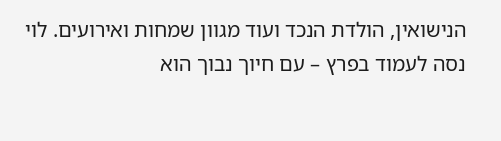הנישואין, הולדת הנכד ועוד מגוון שמחות ואירועים. לוי נסה לעמוד בפרץ – עם חיוך נבוך הוא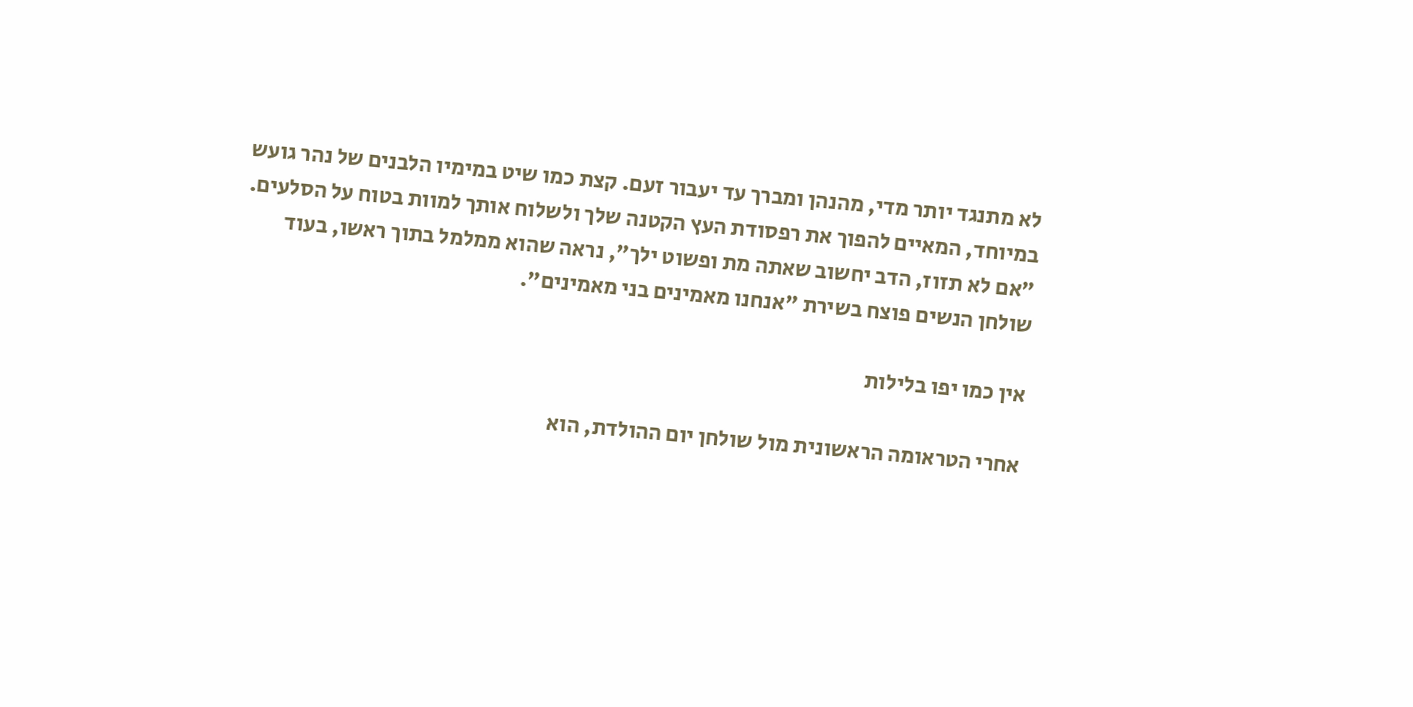לא מתנגד יותר מדי, מהנהן ומברך עד יעבור זעם. קצת כמו שיט במימיו הלבנים של נהר גועש במיוחד, המאיים להפוך את רפסודת העץ הקטנה שלך ולשלוח אותך למוות בטוח על הסלעים. "אם לא תזוז, הדב יחשוב שאתה מת ופשוט ילך", נראה שהוא ממלמל בתוך ראשו, בעוד שולחן הנשים פוצח בשירת "אנחנו מאמינים בני מאמינים".

אין כמו יפו בלילות

אחרי הטראומה הראשונית מול שולחן יום ההולדת, הוא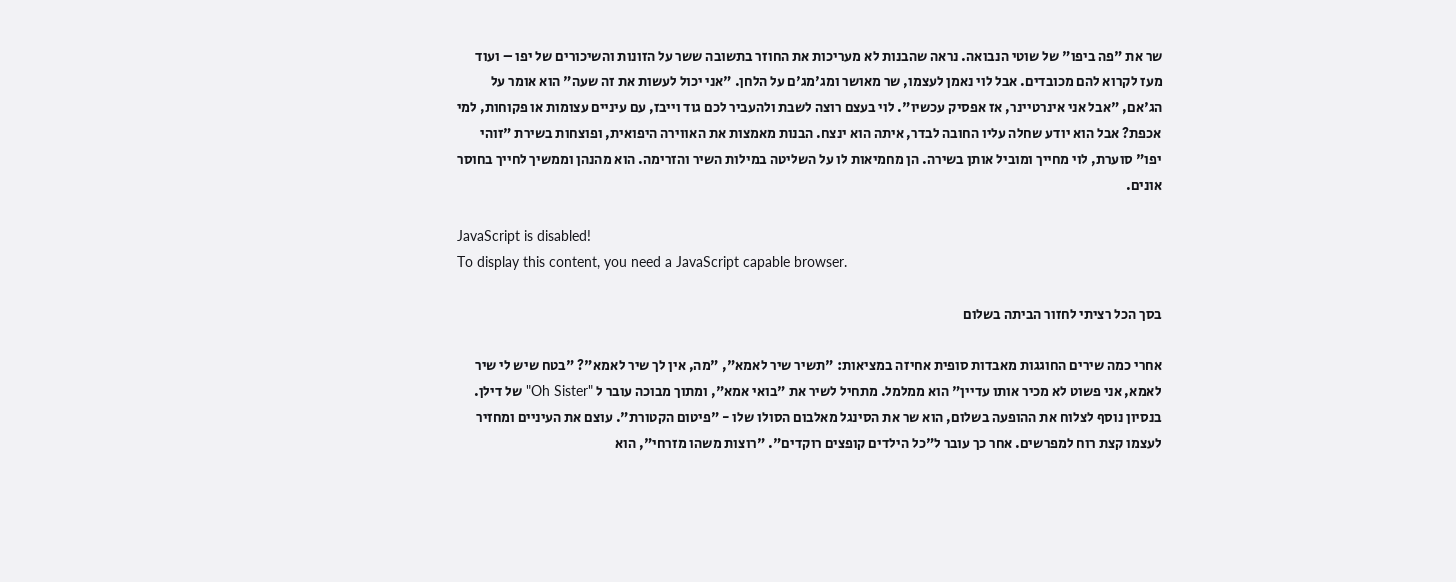שר את "פה ביפו" של שוטי הנבואה. נראה שהבנות לא מעריכות את החוזר בתשובה ששר על הזונות והשיכורים של יפו – ועוד מעז לקרוא להם מכובדים. אבל לוי נאמן לעצמו, שר מאושר ומג'מג'ם על הלחן. "אני יכול לעשות את זה שעה" הוא אומר על הג'אם, "אבל אני אינרטיינר, אז אפסיק עכשיו". לוי בעצם רוצה לשבת ולהעביר לכם גוד וייבז, עם עיניים עצומות או פקוחות, למי אכפת? אבל הוא יודע שחלה עליו החובה לבדר, איתה הוא ינצח. הבנות מאמצות את האווירה היפואית, ופוצחות בשירת "זוהי יפו" סוערת, לוי מחייך ומוביל אותן בשירה. הן מחמיאות לו על השליטה במילות השיר והזרימה. הוא מהנהן וממשיך לחייך בחוסר אונים.

JavaScript is disabled!
To display this content, you need a JavaScript capable browser.

בסך הכל רציתי לחזור הביתה בשלום

אחרי כמה שירים החוגגות מאבדות סופית אחיזה במציאות: "תשיר שיר לאמא", "מה, אין לך שיר לאמא"? "בטח שיש לי שיר לאמא, אני פשוט לא מכיר אותו עדיין" הוא ממלמל. מתחיל לשיר את "בואי אמא", ומתוך מבוכה עובר ל "Oh Sister" של דילן. בנסיון נוסף לצלוח את ההופעה בשלום, הוא שר את הסינגל מאלבום הסולו שלו - "פיטום הקטורת". עוצם את העיניים ומחזיר לעצמו קצת רוח למפרשים. אחר כך עובר ל"כל הילדים קופצים רוקדים". "רוצות משהו מזרחי", הוא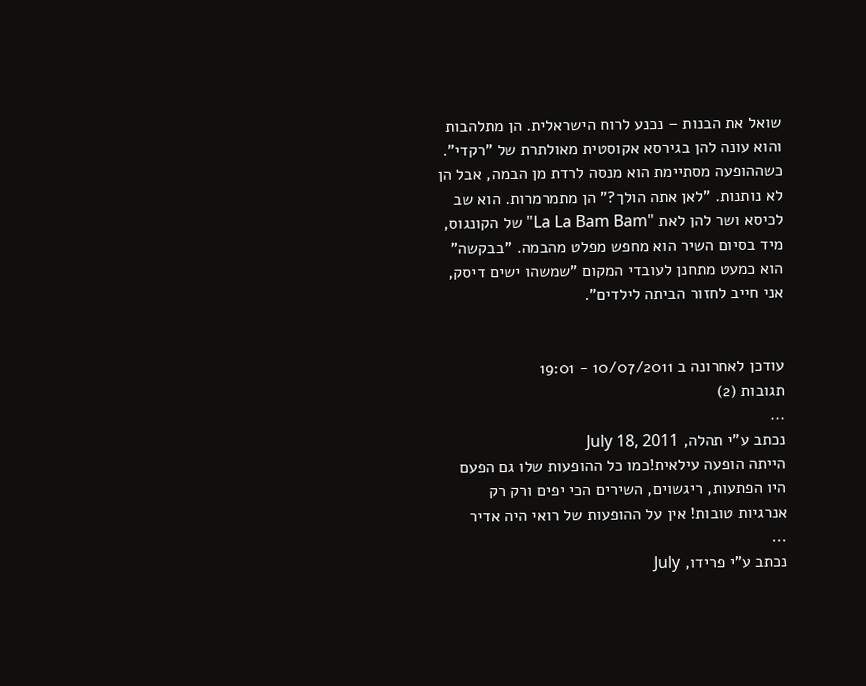שואל את הבנות – נכנע לרוח הישראלית. הן מתלהבות והוא עונה להן בגירסא אקוסטית מאולתרת של "רקדי". כשההופעה מסתיימת הוא מנסה לרדת מן הבמה, אבל הן לא נותנות. "לאן אתה הולך?" הן מתמרמרות. הוא שב לכיסא ושר להן לאת "La La Bam Bam" של הקונגוס, מיד בסיום השיר הוא מחפש מפלט מהבמה. "בבקשה" הוא כמעט מתחנן לעובדי המקום "שמשהו ישים דיסק, אני חייב לחזור הביתה לילדים".


עודכן לאחרונה ב 10/07/2011 - 19:01
תגובות (2)
...
נכתב ע"י תהלה, July 18, 2011
הייתה הופעה עילאית!כמו כל ההופעות שלו גם הפעם היו הפתעות, ריגשוים, השירים הכי יפים ורק רק אנרגיות טובות! אין על ההופעות של רואי היה אדיר
...
נכתב ע"י פרידו, July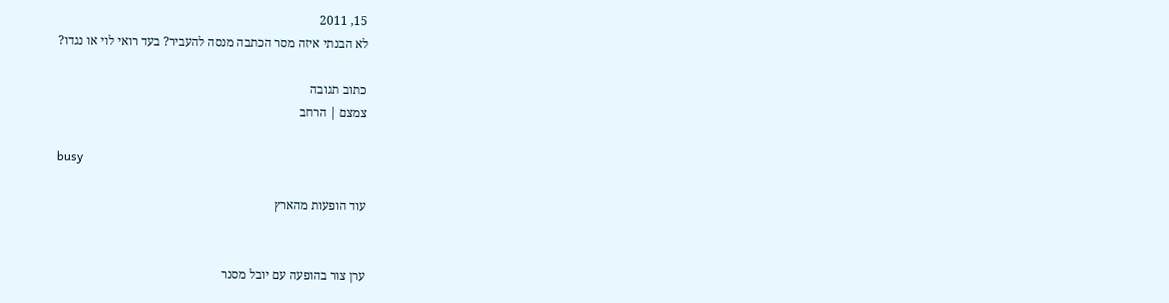15, 2011
לא הבנתי איזה מסר הכתבה מנסה להעביר? בעד רואי לוי או נגדו?

כתוב תגובה
צמצם | הרחב

busy

עוד הופעות מהארץ


ערן צור בהופעה עם יובל מסנר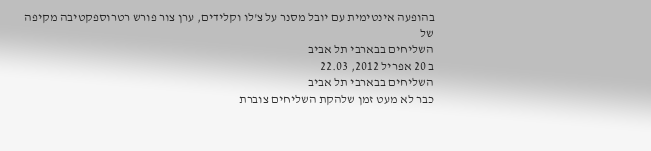בהופעה אינטימית עם יובל מסנר על צ'לו וקלידים, ערן צור פורש רטרוספקטיבה מקיפה של
השליחים בבארבי תל אביב
ב 20 אפריל 2012, 22.03
השליחים בבארבי תל אביב
כבר לא מעט זמן שלהקת השליחים צוברת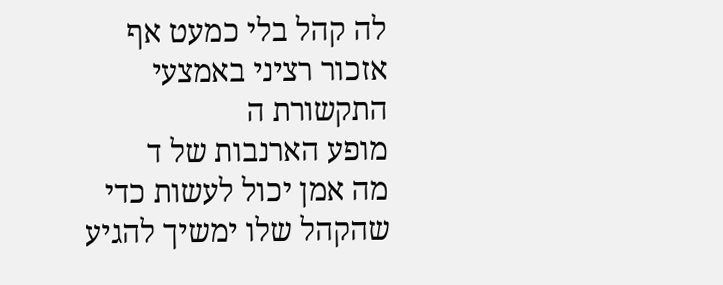לה קהל בלי כמעט אף אזכור רציני באמצעי התקשורת ה
מופע הארנבות של ד
מה אמן יכול לעשות כדי שהקהל שלו ימשיך להגיע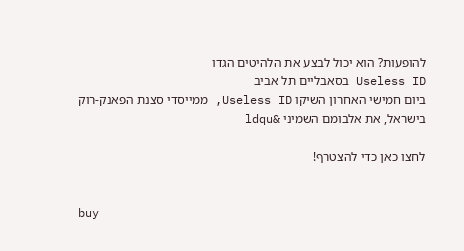להופעות? הוא יכול לבצע את הלהיטים הגדו
Useless ID בסאבליים תל אביב
ביום חמישי האחרון השיקו Useless ID, ממייסדי סצנת הפאנק-רוק בישראל, את אלבומם השמיני &ldqu

לחצו כאן כדי להצטרף!


buy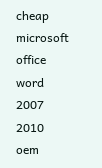cheap microsoft office word 2007 2010 oem